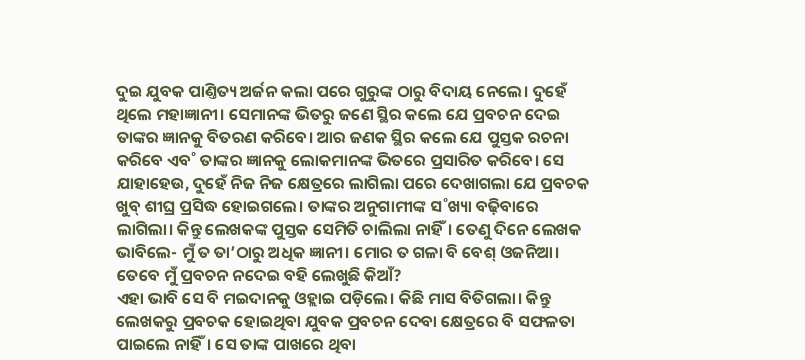ଦୁଇ ଯୁବକ ପାଣ୍ତିତ୍ୟ ଅର୍ଜନ କଲା ପରେ ଗୁରୁଙ୍କ ଠାରୁ ବିଦାୟ ନେଲେ। ଦୁହେଁ ଥିଲେ ମହାଜ୍ଞାନୀ। ସେମାନଙ୍କ ଭିତରୁ ଜଣେ ସ୍ଥିର କଲେ ଯେ ପ୍ରବଚନ ଦେଇ ତାଙ୍କର ଜ୍ଞାନକୁ ବିତରଣ କରିବେ। ଆର ଜଣକ ସ୍ଥିର କଲେ ଯେ ପୁସ୍ତକ ରଚନା କରିବେ ଏବ˚ ତାଙ୍କର ଜ୍ଞାନକୁ ଲୋକମାନଙ୍କ ଭିତରେ ପ୍ରସାରିତ କରିବେ। ସେ ଯାହାହେଉ, ଦୁହେଁ ନିଜ ନିଜ କ୍ଷେତ୍ରରେ ଲାଗିଲା ପରେ ଦେଖାଗଲା ଯେ ପ୍ରବଚକ ଖୁବ୍ ଶୀଘ୍ର ପ୍ରସିଦ୍ଧ ହୋଇଗଲେ। ତାଙ୍କର ଅନୁଗାମୀଙ୍କ ସ˚ଖ୍ୟା ବଢ଼ିବାରେ ଲାଗିଲା। କିନ୍ତୁ ଲେଖକଙ୍କ ପୁସ୍ତକ ସେମିତି ଚାଲିଲା ନାହିଁ। ତେଣୁ ଦିନେ ଲେଖକ ଭାବିଲେ- ମୁଁ ତ ତା’ଠାରୁ ଅଧିକ ଜ୍ଞାନୀ। ମୋର ତ ଗଳା ବି ବେଶ୍ ଓଜନିଆ। ତେବେ ମୁଁ ପ୍ରବଚନ ନଦେଇ ବହି ଲେଖୁଛି କିଆଁ?
ଏହା ଭାବି ସେ ବି ମଇଦାନକୁ ଓହ୍ଲାଇ ପଡ଼ିଲେ। କିଛି ମାସ ବିତିଗଲା। କିନ୍ତୁ ଲେଖକରୁ ପ୍ରବଚକ ହୋଇଥିବା ଯୁବକ ପ୍ରବଚନ ଦେବା କ୍ଷେତ୍ରରେ ବି ସଫଳତା ପାଇଲେ ନାହିଁ। ସେ ତାଙ୍କ ପାଖରେ ଥିବା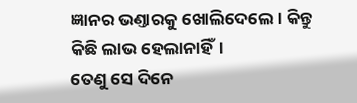ଜ୍ଞାନର ଭଣ୍ତାରକୁ ଖୋଲିଦେଲେ। କିନ୍ତୁ କିଛି ଲାଭ ହେଲାନାହିଁ।
ତେଣୁ ସେ ଦିନେ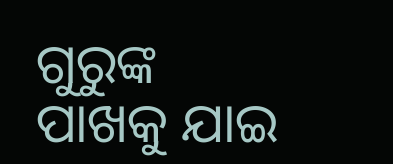ଗୁରୁଙ୍କ ପାଖକୁ ଯାଇ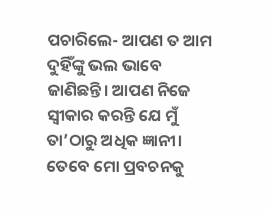ପଚାରିଲେ- ଆପଣ ତ ଆମ ଦୁହିଁଙ୍କୁ ଭଲ ଭାବେ ଜାଣିଛନ୍ତି। ଆପଣ ନିଜେ ସ୍ବୀକାର କରନ୍ତି ଯେ ମୁଁ ତା’ଠାରୁ ଅଧିକ ଜ୍ଞାନୀ। ତେବେ ମୋ ପ୍ରବଚନକୁ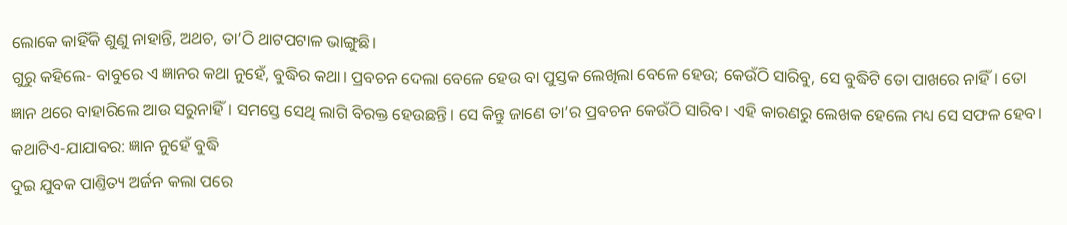ଲୋକେ କାହିଁକି ଶୁଣୁ ନାହାନ୍ତି, ଅଥଚ, ତା’ଠି ଥାଟପଟାଳ ଭାଙ୍ଗୁଛି।
ଗୁରୁ କହିଲେ- ବାବୁରେ ଏ ଜ୍ଞାନର କଥା ନୁହେଁ, ବୁଦ୍ଧିର କଥା। ପ୍ରବଚନ ଦେଲା ବେଳେ ହେଉ ବା ପୁସ୍ତକ ଲେଖିଲା ବେଳେ ହେଉ; କେଉଁଠି ସାରିବୁ, ସେ ବୁଦ୍ଧିଟି ତୋ ପାଖରେ ନାହିଁ। ତୋ ଜ୍ଞାନ ଥରେ ବାହାରିଲେ ଆଉ ସରୁନାହିଁ। ସମସ୍ତେ ସେଥି ଲାଗି ବିରକ୍ତ ହେଉଛନ୍ତି। ସେ କିନ୍ତୁ ଜାଣେ ତା’ର ପ୍ରବଚନ କେଉଁଠି ସାରିବ। ଏହି କାରଣରୁ ଲେଖକ ହେଲେ ମଧ୍ୟ ସେ ସଫଳ ହେବ।
କଥାଟିଏ-ଯାଯାବର: ଜ୍ଞାନ ନୁହେଁ ବୁଦ୍ଧି
ଦୁଇ ଯୁବକ ପାଣ୍ତିତ୍ୟ ଅର୍ଜନ କଲା ପରେ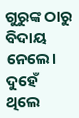ଗୁରୁଙ୍କ ଠାରୁ ବିଦାୟ ନେଲେ। ଦୁହେଁ ଥିଲେ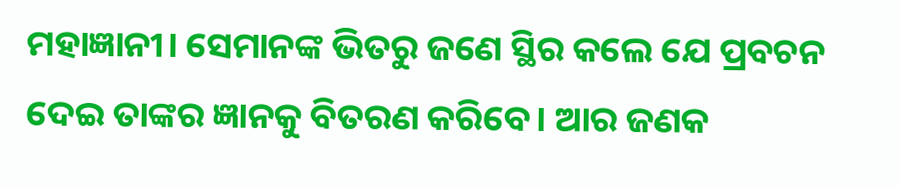ମହାଜ୍ଞାନୀ। ସେମାନଙ୍କ ଭିତରୁ ଜଣେ ସ୍ଥିର କଲେ ଯେ ପ୍ରବଚନ ଦେଇ ତାଙ୍କର ଜ୍ଞାନକୁ ବିତରଣ କରିବେ। ଆର ଜଣକ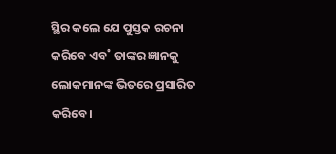ସ୍ଥିର କଲେ ଯେ ପୁସ୍ତକ ରଚନା କରିବେ ଏବ˚ ତାଙ୍କର ଜ୍ଞାନକୁ ଲୋକମାନଙ୍କ ଭିତରେ ପ୍ରସାରିତ କରିବେ।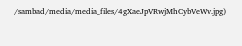/sambad/media/media_files/4gXaeJpVRwjMhCybVeWv.jpg)